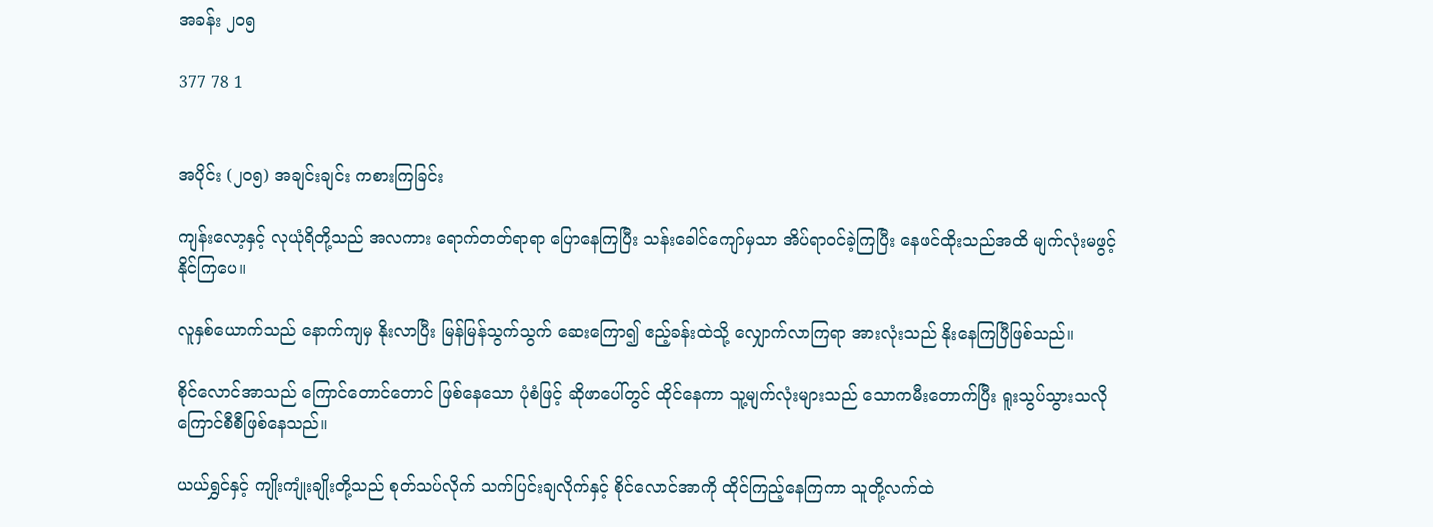အခန်း ၂၀၅

377 78 1


အပိုင်း (၂၀၅) အချင်းချင်း ကစားကြခြင်း

ကျန်းလော့နှင့် လုယုံရိတို့သည် အလကား ရောက်တတ်ရာရာ ပြောနေကြပြီး သန်းခေါင်ကျော်မှသာ အိပ်ရာဝင်ခဲ့ကြပြီး နေဖင်ထိုးသည်အထိ မျက်လုံးမဖွင့်နိုင်ကြပေ။

လူနှစ်ယောက်သည် နောက်ကျမှ နိုးလာပြီး မြန်မြန်သွက်သွက် ဆေးကြော၍ ဧည့်ခန်းထဲသို့ လျှောက်လာကြရာ အားလုံးသည် နိုးနေကြပြီဖြစ်သည်။

စိုင်လောင်အာသည် ကြောင်တောင်တောင် ဖြစ်နေသော ပုံစံဖြင့် ဆိုဖာပေါ်တွင် ထိုင်နေကာ သူ့မျက်လုံးများသည် သောကမီးတောက်ပြီး ရူးသွပ်သွားသလို ကြောင်စီစီဖြစ်နေသည်။

ယယ်ရွှင်နှင့် ကျိုးကျုံးချိုးတို့သည် စုတ်သပ်လိုက် သက်ပြင်းချလိုက်နှင့် စိုင်လောင်အာကို ထိုင်ကြည့်နေကြကာ သူတို့လက်ထဲ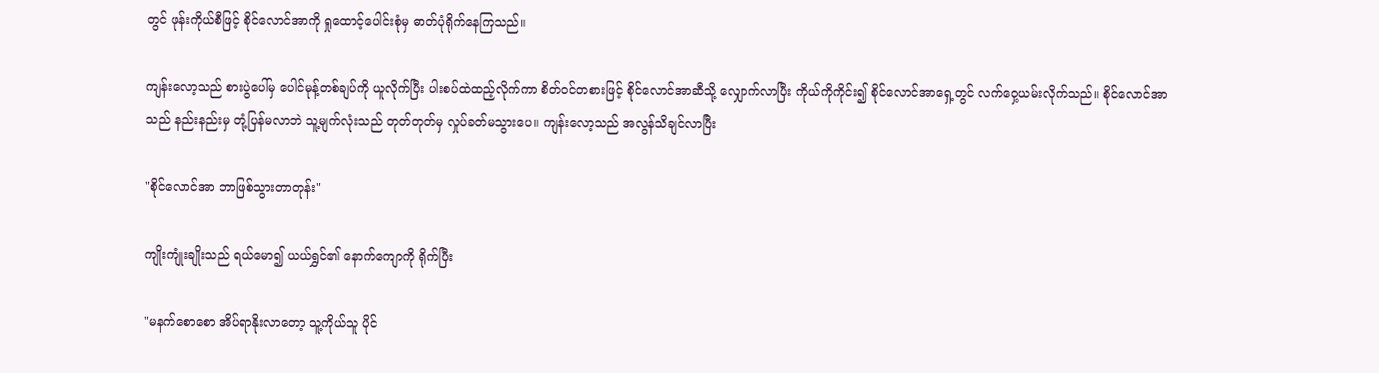တွင် ဖုန်းကိုယ်စီဖြင့် စိုင်လောင်အာကို ရှုထောင့်ပေါင်းစုံမှ ဓာတ်ပုံရိုက်နေကြသည်။

ကျန်းလော့သည် စားပွဲပေါ်မှ ပေါင်မုန့်တစ်ချပ်ကို ယူလိုက်ပြီး ပါးစပ်ထဲထည့်လိုက်ကာ စိတ်ဝင်တစားဖြင့် စိုင်လောင်အာဆီသို့ လျှောက်လာပြီး ကိုယ်ကိုကိုင်း၍ စိုင်လောင်အာရှေ့တွင် လက်ဝှေ့ယမ်းလိုက်သည်။ စိုင်လောင်အာသည် နည်းနည်းမှ တုံ့ပြန်မလာဘဲ သူ့မျက်လုံးသည် တုတ်တုတ်မှ လှုပ်ခတ်မသွားပေ။ ကျန်းလော့သည် အလွန်သိချင်လာပြီး

"စိုင်လောင်အာ ဘာဖြစ်သွားတာတုန်း"

ကျိုးကျုံးချိုးသည် ရယ်မော၍ ယယ်ရွှင်၏ နောက်ကျောကို ရိုက်ပြီး

"မနက်စောစော အိပ်ရာနိုးလာတော့ သူ့ကိုယ်သူ ပိုင်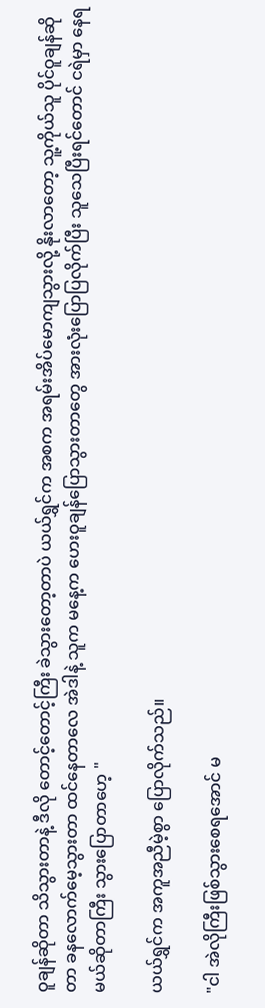ဝူချန်ဆိုတာ သိသွားတာနဲ့ ဒီလို တောင့်တောင့်ကြီး ခဲသွားတော့တာပဲ ယယ်ရွှင်က အစက အရမ်းအိပ်မောကျသွားလို့ နိုးလာတော့ သူ့ကိုယ်သူ ပိုင်ဝူချန်ဆိုတာ ခနလောက်မေ့သွားတာ ထင်နေတာလေ အဲဒါနဲ့ သူက မနေ့က ဟေးဝူချန်ပြောသွားတာတွေ အားလုံးပြောပြလိုက်ပြီး သူသေပြီးရင်တောင် ငရဲမှာ နေရမယ်ဆိုတာကြီး သွားပြောတာဟေ့ "

ယယ်ရွှင်က အကူအညီမဲ့စွာ ပြောလိုက်သည်။

"ငါ အဲလိုကြီးဖြစ်သွားစေရအောင် မ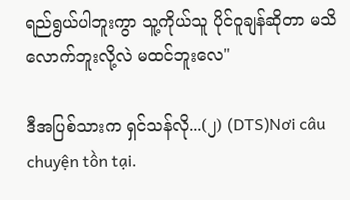ရည်ရွယ်ပါဘူးကွာ သူ့ကိုယ်သူ ပိုင်ဝူချန်ဆိုတာ မသိလောက်ဘူးလို့လဲ မထင်ဘူးလေ"

ဒီအပြစ်သားက ရှင်သန်လို...(၂) (DTS)Nơi câu chuyện tồn tại.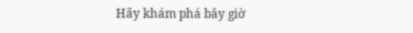Hãy khám phá bây giờ